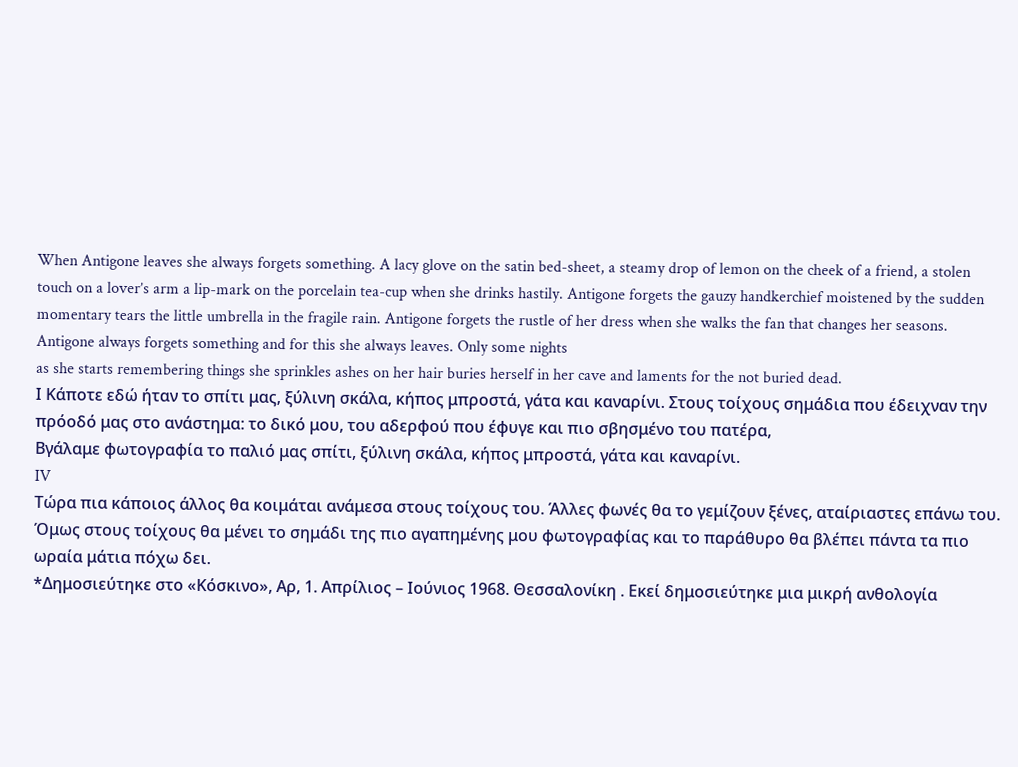When Antigone leaves she always forgets something. A lacy glove on the satin bed-sheet, a steamy drop of lemon on the cheek of a friend, a stolen touch on a lover’s arm a lip-mark on the porcelain tea-cup when she drinks hastily. Antigone forgets the gauzy handkerchief moistened by the sudden momentary tears the little umbrella in the fragile rain. Antigone forgets the rustle of her dress when she walks the fan that changes her seasons. Antigone always forgets something and for this she always leaves. Only some nights
as she starts remembering things she sprinkles ashes on her hair buries herself in her cave and laments for the not buried dead.
Ι Κάποτε εδώ ήταν το σπίτι μας, ξύλινη σκάλα, κήπος μπροστά, γάτα και καναρίνι. Στους τοίχους σημάδια που έδειχναν την πρόοδό μας στο ανάστημα: το δικό μου, του αδερφού που έφυγε και πιο σβησμένο του πατέρα,
Βγάλαμε φωτογραφία το παλιό μας σπίτι, ξύλινη σκάλα, κήπος μπροστά, γάτα και καναρίνι.
IV
Τώρα πια κάποιος άλλος θα κοιμάται ανάμεσα στους τοίχους του. Άλλες φωνές θα το γεμίζουν ξένες, αταίριαστες επάνω του. Όμως στους τοίχους θα μένει το σημάδι της πιο αγαπημένης μου φωτογραφίας και το παράθυρο θα βλέπει πάντα τα πιο ωραία μάτια πόχω δει.
*Δημοσιεύτηκε στο «Κόσκινο», Αρ, 1. Απρίλιος – Ιούνιος 1968. Θεσσαλονίκη . Εκεί δημοσιεύτηκε μια μικρή ανθολογία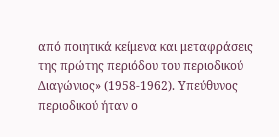από ποιητικά κείμενα και μεταφράσεις της πρώτης περιόδου του περιοδικού Διαγώνιος» (1958-1962). Υπεύθυνος περιοδικού ήταν ο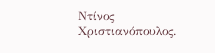Ντίνος Χριστιανόπουλος.